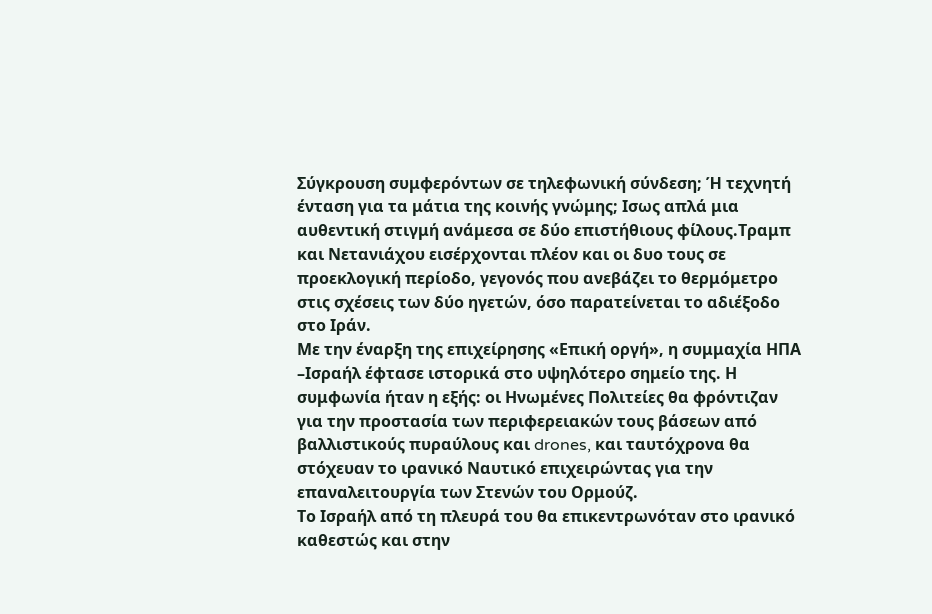Σύγκρουση συμφερόντων σε τηλεφωνική σύνδεση; Ή τεχνητή ένταση για τα μάτια της κοινής γνώμης; Ισως απλά μια αυθεντική στιγμή ανάμεσα σε δύο επιστήθιους φίλους.Τραμπ και Νετανιάχου εισέρχονται πλέον και οι δυο τους σε προεκλογική περίοδο, γεγονός που ανεβάζει το θερμόμετρο στις σχέσεις των δύο ηγετών, όσο παρατείνεται το αδιέξοδο στο Ιράν.
Με την έναρξη της επιχείρησης «Επική οργή», η συμμαχία ΗΠΑ –Ισραήλ έφτασε ιστορικά στο υψηλότερο σημείο της. Η συμφωνία ήταν η εξής: οι Ηνωμένες Πολιτείες θα φρόντιζαν για την προστασία των περιφερειακών τους βάσεων από βαλλιστικούς πυραύλους και drones, και ταυτόχρονα θα στόχευαν το ιρανικό Ναυτικό επιχειρώντας για την επαναλειτουργία των Στενών του Ορμούζ.
Το Ισραήλ από τη πλευρά του θα επικεντρωνόταν στο ιρανικό καθεστώς και στην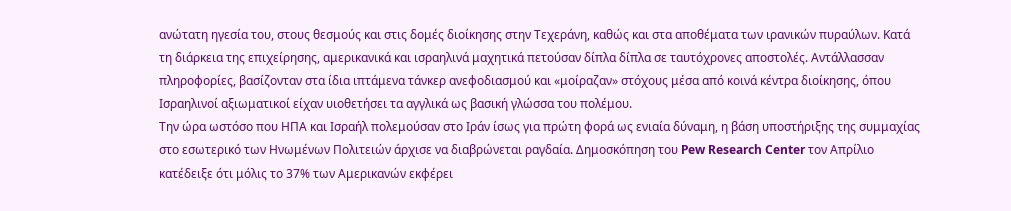ανώτατη ηγεσία του, στους θεσμούς και στις δομές διοίκησης στην Τεχεράνη, καθώς και στα αποθέματα των ιρανικών πυραύλων. Κατά τη διάρκεια της επιχείρησης, αμερικανικά και ισραηλινά μαχητικά πετούσαν δίπλα δίπλα σε ταυτόχρονες αποστολές. Αντάλλασσαν πληροφορίες, βασίζονταν στα ίδια ιπτάμενα τάνκερ ανεφοδιασμού και «μοίραζαν» στόχους μέσα από κοινά κέντρα διοίκησης, όπου Ισραηλινοί αξιωματικοί είχαν υιοθετήσει τα αγγλικά ως βασική γλώσσα του πολέμου.
Την ώρα ωστόσο που ΗΠΑ και Ισραήλ πολεμούσαν στο Ιράν ίσως για πρώτη φορά ως ενιαία δύναμη, η βάση υποστήριξης της συμμαχίας στο εσωτερικό των Ηνωμένων Πολιτειών άρχισε να διαβρώνεται ραγδαία. Δημοσκόπηση του Pew Research Center τον Απρίλιο κατέδειξε ότι μόλις το 37% των Αμερικανών εκφέρει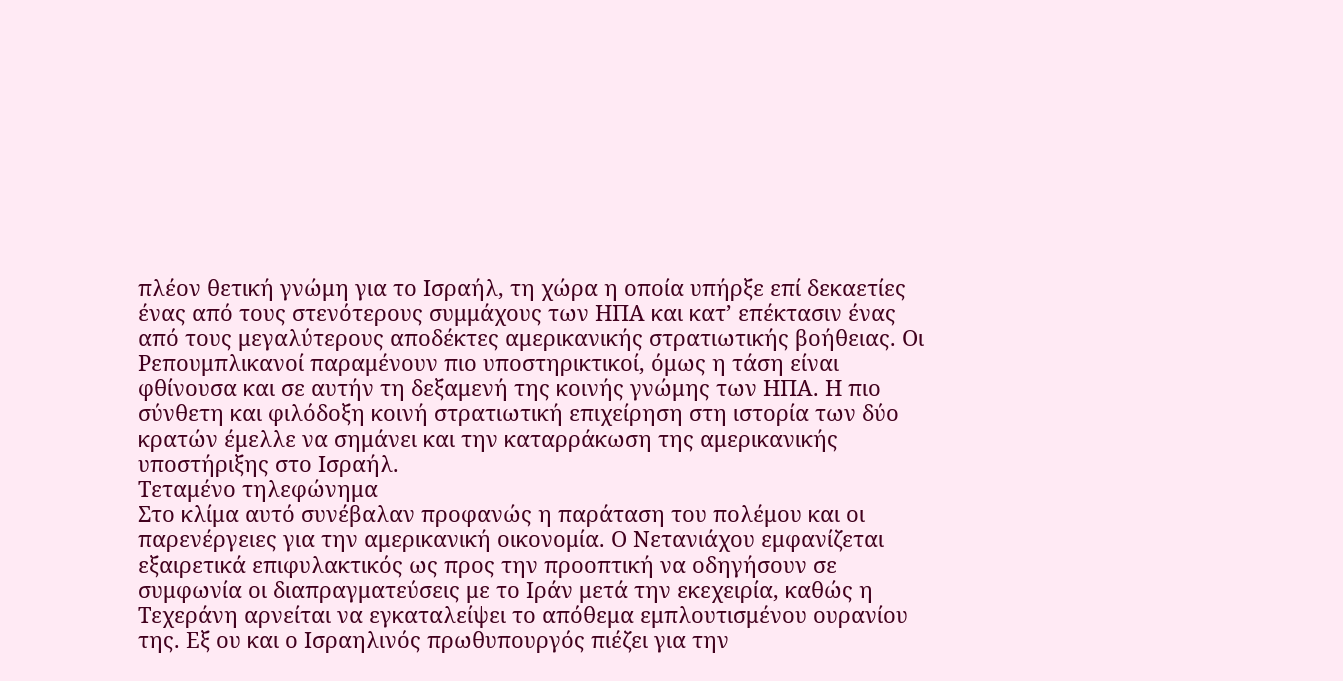πλέον θετική γνώμη για το Ισραήλ, τη χώρα η οποία υπήρξε επί δεκαετίες ένας από τους στενότερους συμμάχους των ΗΠΑ και κατ’ επέκτασιν ένας από τους μεγαλύτερους αποδέκτες αμερικανικής στρατιωτικής βοήθειας. Οι Ρεπουμπλικανοί παραμένουν πιο υποστηρικτικοί, όμως η τάση είναι φθίνουσα και σε αυτήν τη δεξαμενή της κοινής γνώμης των ΗΠΑ. Η πιο σύνθετη και φιλόδοξη κοινή στρατιωτική επιχείρηση στη ιστορία των δύο κρατών έμελλε να σημάνει και την καταρράκωση της αμερικανικής υποστήριξης στο Ισραήλ.
Τεταμένο τηλεφώνημα
Στο κλίμα αυτό συνέβαλαν προφανώς η παράταση του πολέμου και οι παρενέργειες για την αμερικανική οικονομία. Ο Νετανιάχου εμφανίζεται εξαιρετικά επιφυλακτικός ως προς την προοπτική να οδηγήσουν σε συμφωνία οι διαπραγματεύσεις με το Ιράν μετά την εκεχειρία, καθώς η Τεχεράνη αρνείται να εγκαταλείψει το απόθεμα εμπλουτισμένου ουρανίου της. Εξ ου και ο Ισραηλινός πρωθυπουργός πιέζει για την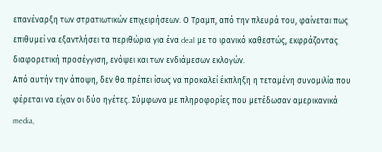επανέναρξη των στρατιωτικών επιχειρήσεων. Ο Τραμπ, από την πλευρά του, φαίνεται πως επιθυμεί να εξαντλήσει τα περιθώρια για ένα deal με το ιρανικό καθεστώς, εκφράζοντας διαφορετική προσέγγιση, ενόψει και των ενδιάμεσων εκλογών.
Από αυτήν την άποψη, δεν θα πρέπει ίσως να προκαλεί έκπληξη η τεταμένη συνομιλία που φέρεται να είχαν οι δύο ηγέτες. Σύμφωνα με πληροφορίες που μετέδωσαν αμερικανικά media,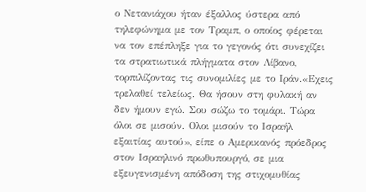ο Νετανιάχου ήταν έξαλλος ύστερα από τηλεφώνημα με τον Τραμπ, ο οποίος φέρεται να τον επέπληξε για το γεγονός ότι συνεχίζει τα στρατιωτικά πλήγματα στον Λίβανο, τορπιλίζοντας τις συνομιλίες με το Ιράν.«Εχεις τρελαθεί τελείως. Θα ήσουν στη φυλακή αν δεν ήμουν εγώ. Σου σώζω το τομάρι. Τώρα όλοι σε μισούν. Ολοι μισούν το Ισραήλ εξαιτίας αυτού», είπε ο Αμερικανός πρόεδρος στον Ισραηλινό πρωθυπουργό, σε μια εξευγενισμένη απόδοση της στιχομυθίας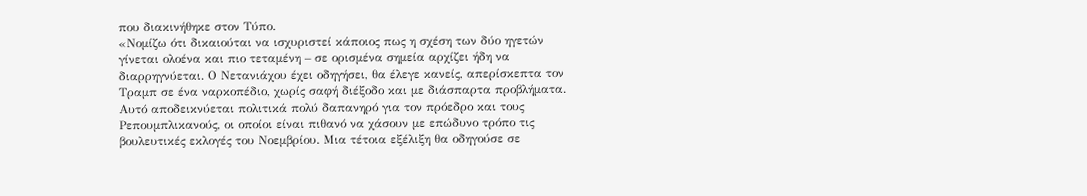που διακινήθηκε στον Τύπο.
«Νομίζω ότι δικαιούται να ισχυριστεί κάποιος πως η σχέση των δύο ηγετών γίνεται ολοένα και πιο τεταμένη – σε ορισμένα σημεία αρχίζει ήδη να διαρρηγνύεται. Ο Νετανιάχου έχει οδηγήσει, θα έλεγε κανείς, απερίσκεπτα τον Τραμπ σε ένα ναρκοπέδιο, χωρίς σαφή διέξοδο και με διάσπαρτα προβλήματα. Αυτό αποδεικνύεται πολιτικά πολύ δαπανηρό για τον πρόεδρο και τους Ρεπουμπλικανούς, οι οποίοι είναι πιθανό να χάσουν με επώδυνο τρόπο τις βουλευτικές εκλογές του Νοεμβρίου. Μια τέτοια εξέλιξη θα οδηγούσε σε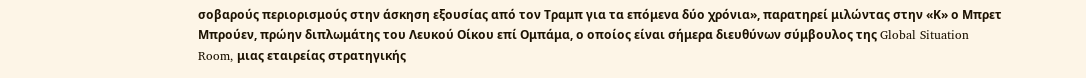σοβαρούς περιορισμούς στην άσκηση εξουσίας από τον Τραμπ για τα επόμενα δύο χρόνια», παρατηρεί μιλώντας στην «Κ» ο Μπρετ Μπρούεν, πρώην διπλωμάτης του Λευκού Οίκου επί Ομπάμα, ο οποίος είναι σήμερα διευθύνων σύμβουλος της Global Situation Room, μιας εταιρείας στρατηγικής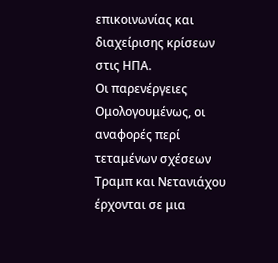επικοινωνίας και διαχείρισης κρίσεων στις ΗΠΑ.
Οι παρενέργειες
Ομολογουμένως, οι αναφορές περί τεταμένων σχέσεων Τραμπ και Νετανιάχου έρχονται σε μια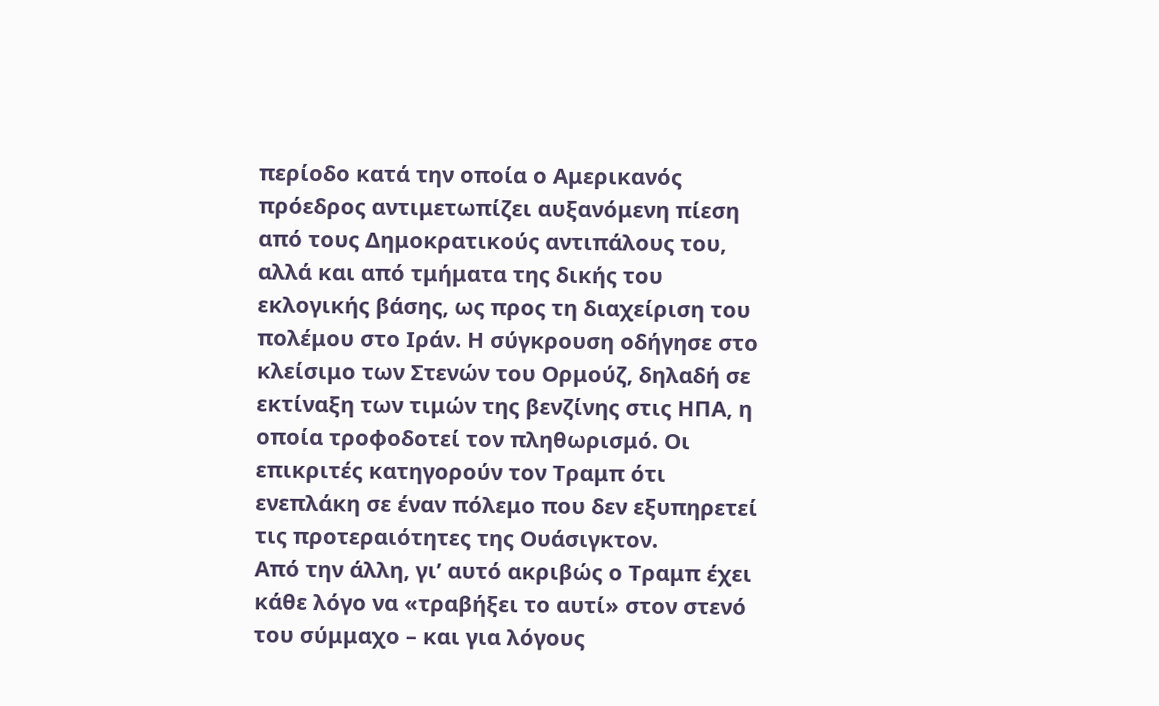περίοδο κατά την οποία ο Αμερικανός πρόεδρος αντιμετωπίζει αυξανόμενη πίεση από τους Δημοκρατικούς αντιπάλους του, αλλά και από τμήματα της δικής του εκλογικής βάσης, ως προς τη διαχείριση του πολέμου στο Ιράν. Η σύγκρουση οδήγησε στο κλείσιμο των Στενών του Ορμούζ, δηλαδή σε εκτίναξη των τιμών της βενζίνης στις ΗΠΑ, η οποία τροφοδοτεί τον πληθωρισμό. Οι επικριτές κατηγορούν τον Τραμπ ότι ενεπλάκη σε έναν πόλεμο που δεν εξυπηρετεί τις προτεραιότητες της Ουάσιγκτον.
Από την άλλη, γι’ αυτό ακριβώς ο Τραμπ έχει κάθε λόγο να «τραβήξει το αυτί» στον στενό του σύμμαχο – και για λόγους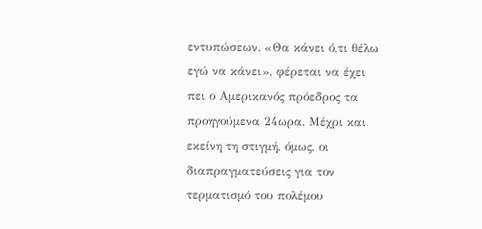εντυπώσεων. «Θα κάνει ό,τι θέλω εγώ να κάνει», φέρεται να έχει πει ο Αμερικανός πρόεδρος τα προηγούμενα 24ωρα. Μέχρι και εκείνη τη στιγμή, όμως, οι διαπραγματεύσεις για τον τερματισμό του πολέμου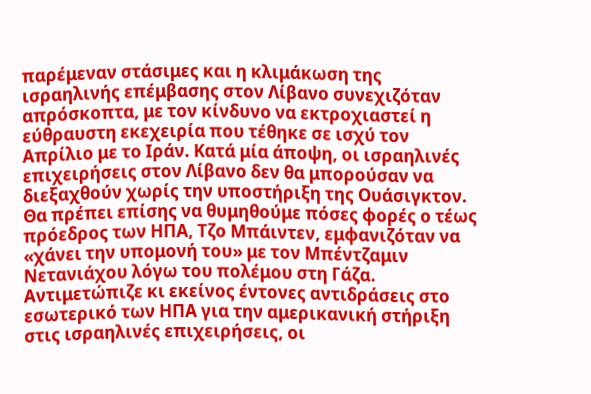παρέμεναν στάσιμες και η κλιμάκωση της ισραηλινής επέμβασης στον Λίβανο συνεχιζόταν απρόσκοπτα, με τον κίνδυνο να εκτροχιαστεί η εύθραυστη εκεχειρία που τέθηκε σε ισχύ τον Απρίλιο με το Ιράν. Κατά μία άποψη, οι ισραηλινές επιχειρήσεις στον Λίβανο δεν θα μπορούσαν να διεξαχθούν χωρίς την υποστήριξη της Ουάσιγκτον.
Θα πρέπει επίσης να θυμηθούμε πόσες φορές ο τέως πρόεδρος των ΗΠΑ, Τζο Μπάιντεν, εμφανιζόταν να «χάνει την υπομονή του» με τον Μπέντζαμιν Νετανιάχου λόγω του πολέμου στη Γάζα. Αντιμετώπιζε κι εκείνος έντονες αντιδράσεις στο εσωτερικό των ΗΠΑ για την αμερικανική στήριξη στις ισραηλινές επιχειρήσεις, οι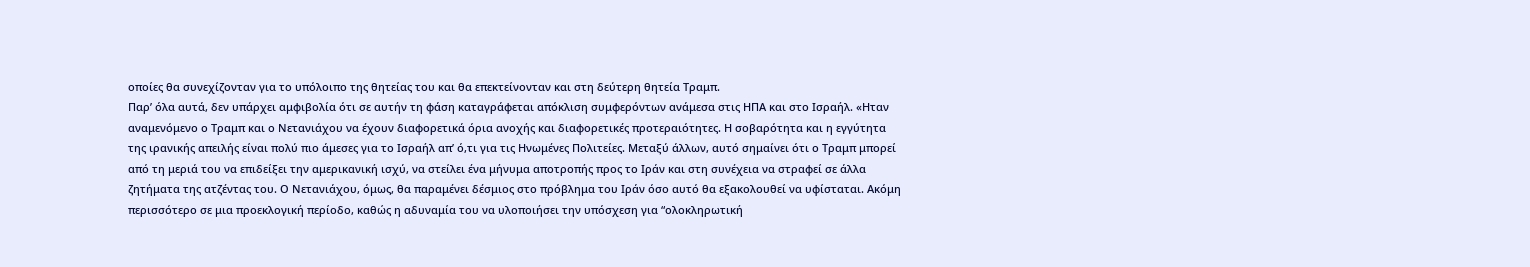οποίες θα συνεχίζονταν για το υπόλοιπο της θητείας του και θα επεκτείνονταν και στη δεύτερη θητεία Τραμπ.
Παρ’ όλα αυτά, δεν υπάρχει αμφιβολία ότι σε αυτήν τη φάση καταγράφεται απόκλιση συμφερόντων ανάμεσα στις ΗΠΑ και στο Ισραήλ. «Ηταν αναμενόμενο ο Τραμπ και ο Νετανιάχου να έχουν διαφορετικά όρια ανοχής και διαφορετικές προτεραιότητες. Η σοβαρότητα και η εγγύτητα της ιρανικής απειλής είναι πολύ πιο άμεσες για το Ισραήλ απ’ ό,τι για τις Ηνωμένες Πολιτείες. Μεταξύ άλλων, αυτό σημαίνει ότι ο Τραμπ μπορεί από τη μεριά του να επιδείξει την αμερικανική ισχύ, να στείλει ένα μήνυμα αποτροπής προς το Ιράν και στη συνέχεια να στραφεί σε άλλα ζητήματα της ατζέντας του. Ο Νετανιάχου, όμως, θα παραμένει δέσμιος στο πρόβλημα του Ιράν όσο αυτό θα εξακολουθεί να υφίσταται. Ακόμη περισσότερο σε μια προεκλογική περίοδο, καθώς η αδυναμία του να υλοποιήσει την υπόσχεση για “ολοκληρωτική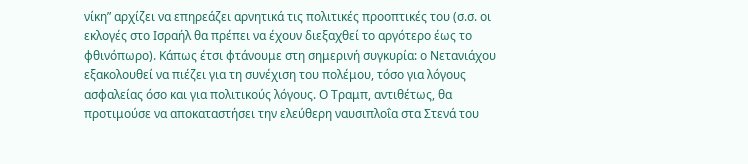νίκη” αρχίζει να επηρεάζει αρνητικά τις πολιτικές προοπτικές του (σ.σ. οι εκλογές στο Ισραήλ θα πρέπει να έχουν διεξαχθεί το αργότερο έως το φθινόπωρο). Κάπως έτσι φτάνουμε στη σημερινή συγκυρία: ο Νετανιάχου εξακολουθεί να πιέζει για τη συνέχιση του πολέμου, τόσο για λόγους ασφαλείας όσο και για πολιτικούς λόγους. Ο Τραμπ, αντιθέτως, θα προτιμούσε να αποκαταστήσει την ελεύθερη ναυσιπλοΐα στα Στενά του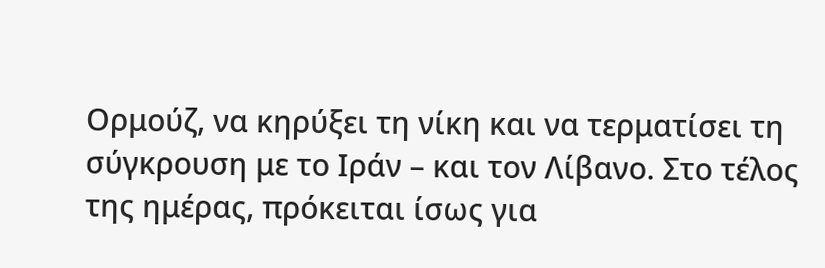Ορμούζ, να κηρύξει τη νίκη και να τερματίσει τη σύγκρουση με το Ιράν – και τον Λίβανο. Στο τέλος της ημέρας, πρόκειται ίσως για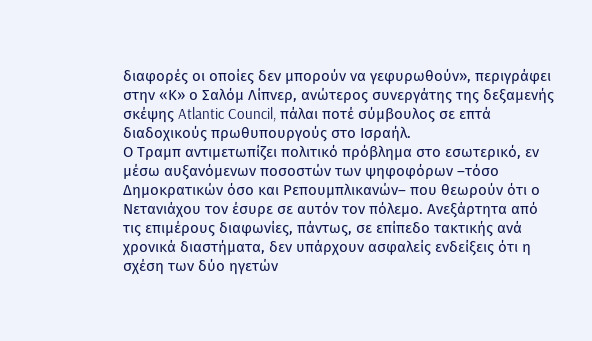διαφορές οι οποίες δεν μπορούν να γεφυρωθούν», περιγράφει στην «Κ» ο Σαλόμ Λίπνερ, ανώτερος συνεργάτης της δεξαμενής σκέψης Atlantic Council, πάλαι ποτέ σύμβουλος σε επτά διαδοχικούς πρωθυπουργούς στο Ισραήλ.
Ο Τραμπ αντιμετωπίζει πολιτικό πρόβλημα στο εσωτερικό, εν μέσω αυξανόμενων ποσοστών των ψηφοφόρων –τόσο Δημοκρατικών όσο και Ρεπουμπλικανών– που θεωρούν ότι ο Νετανιάχου τον έσυρε σε αυτόν τον πόλεμο. Ανεξάρτητα από τις επιμέρους διαφωνίες, πάντως, σε επίπεδο τακτικής ανά χρονικά διαστήματα, δεν υπάρχουν ασφαλείς ενδείξεις ότι η σχέση των δύο ηγετών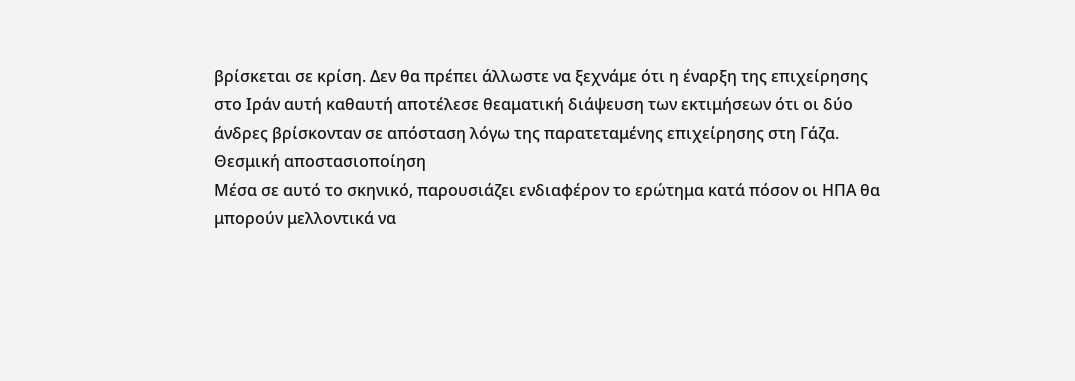βρίσκεται σε κρίση. Δεν θα πρέπει άλλωστε να ξεχνάμε ότι η έναρξη της επιχείρησης στο Ιράν αυτή καθαυτή αποτέλεσε θεαματική διάψευση των εκτιμήσεων ότι οι δύο άνδρες βρίσκονταν σε απόσταση λόγω της παρατεταμένης επιχείρησης στη Γάζα.
Θεσμική αποστασιοποίηση
Μέσα σε αυτό το σκηνικό, παρουσιάζει ενδιαφέρον το ερώτημα κατά πόσον οι ΗΠΑ θα μπορούν μελλοντικά να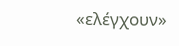«ελέγχουν»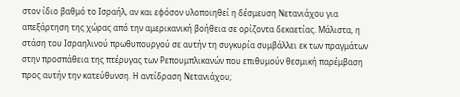στον ίδιο βαθμό το Ισραήλ, αν και εφόσον υλοποιηθεί η δέσμευση Νετανιάχου για απεξάρτηση της χώρας από την αμερικανική βοήθεια σε ορίζοντα δεκαετίας. Μάλιστα, η στάση του Ισραηλινού πρωθυπουργού σε αυτήν τη συγκυρία συμβάλλει εκ των πραγμάτων στην προσπάθεια της πτέρυγας των Ρεπουμπλικανών που επιθυμούν θεσμική παρέμβαση προς αυτήν την κατεύθυνση. Η αντίδραση Νετανιάχου;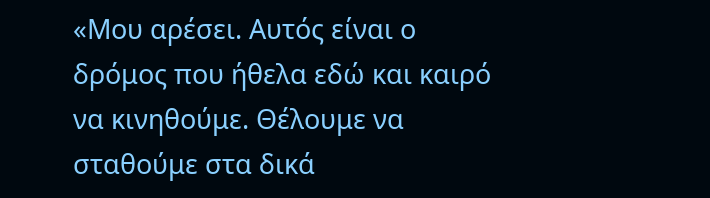«Μου αρέσει. Αυτός είναι ο δρόμος που ήθελα εδώ και καιρό να κινηθούμε. Θέλουμε να σταθούμε στα δικά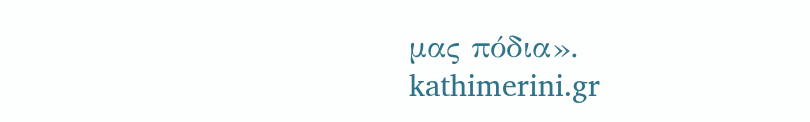μας πόδια».
kathimerini.gr